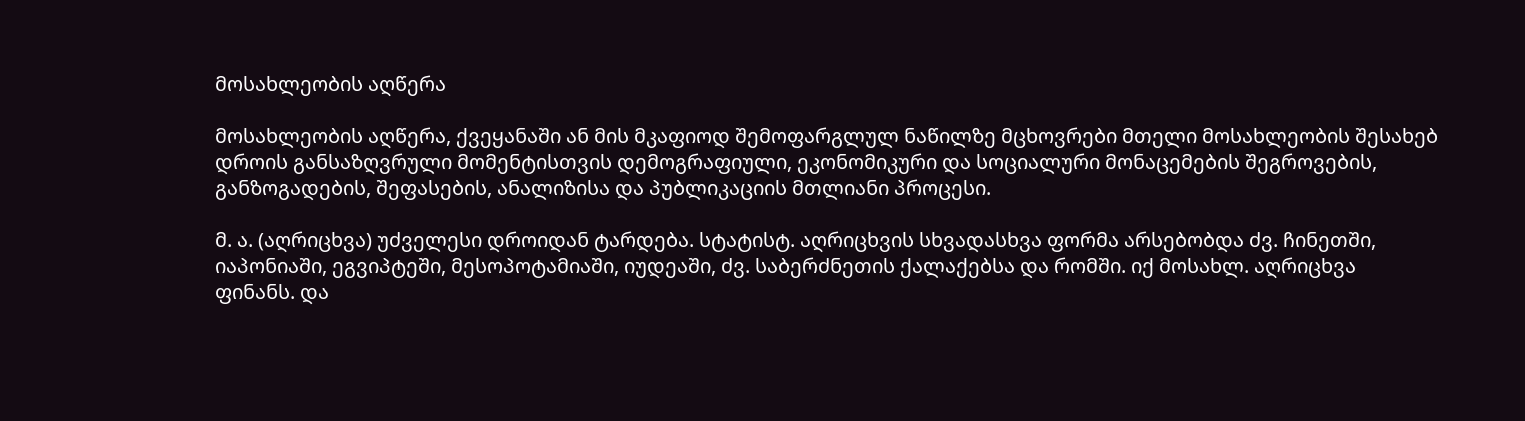მოსახლეობის აღწერა

მოსახლეობის აღწერა, ქვეყანაში ან მის მკაფიოდ შემოფარგლულ ნაწილზე მცხოვრები მთელი მოსახლეობის შესახებ დროის განსაზღვრული მომენტისთვის დემოგრაფიული, ეკონომიკური და სოციალური მონაცემების შეგროვების, განზოგადების, შეფასების, ანალიზისა და პუბლიკაციის მთლიანი პროცესი.

მ. ა. (აღრიცხვა) უძველესი დროიდან ტარდება. სტატისტ. აღრიცხვის სხვადასხვა ფორმა არსებობდა ძვ. ჩინეთში, იაპონიაში, ეგვიპტეში, მესოპოტამიაში, იუდეაში, ძვ. საბერძნეთის ქალაქებსა და რომში. იქ მოსახლ. აღრიცხვა ფინანს. და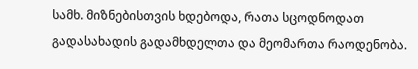სამხ. მიზნებისთვის ხდებოდა, რათა სცოდნოდათ გადასახადის გადამხდელთა და მეომართა რაოდენობა.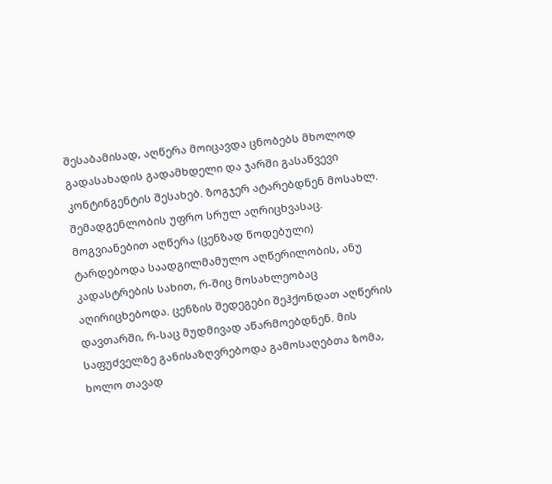შესაბამისად, აღწერა მოიცავდა ცნობებს მხოლოდ გადასახადის გადამხდელი და ჯარში გასაწვევი კონტინგენტის შესახებ. ზოგჯერ ატარებდნენ მოსახლ. შემადგენლობის უფრო სრულ აღრიცხვასაც. მოგვიანებით აღწერა (ცენზად წოდებული) ტარდებოდა საადგილმამულო აღწერილობის, ანუ კადასტრების სახით, რ-შიც მოსახლეობაც აღირიცხებოდა. ცენზის შედეგები შეჰქონდათ აღწერის დავთარში, რ-საც მუდმივად აწარმოებდნენ. მის საფუძველზე განისაზღვრებოდა გამოსაღებთა ზომა, ხოლო თავად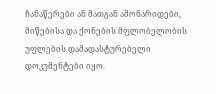ჩანაწერები ან მათგან ამონარიდები, მიწებისა და ქონების მფლობელობის უფლების დამადასტურებელი დოკუმენტები იყო.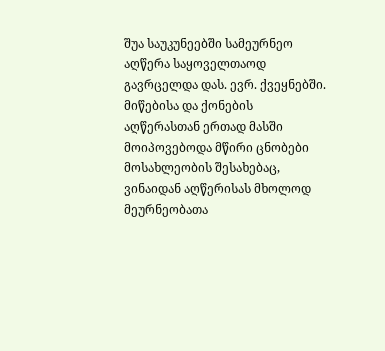შუა საუკუნეებში სამეურნეო აღწერა საყოველთაოდ გავრცელდა დას. ევრ. ქვეყნებში. მიწებისა და ქონების აღწერასთან ერთად მასში მოიპოვებოდა მწირი ცნობები მოსახლეობის შესახებაც, ვინაიდან აღწერისას მხოლოდ მეურნეობათა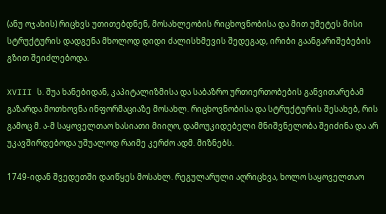(ანუ ოჯახის) რიცხვს უთითებდნენ, მოსახლეობის რიცხოვნობისა და მით უმეტეს მისი სტრუქტურის დადგენა მხოლოდ დიდი ძალისხმევის შედეგად, ირიბი გაანგარიშებების გზით შეიძლებოდა.

XVIII ს. შუა ხანებიდან, კაპიტალიზმისა და საბაზრო ურთიერთობების განვითარებამ გაზარდა მოთხოვნა ინფორმაციაზე მოსახლ. რიცხოვნობისა და სტრუქტურის შესახებ, რის გამოც მ. ა-მ საყოველთაო ხასიათი მიიღო, დამოუკიდებელი მნიშვნელობა შეიძინა და არ უკავშირდებოდა უშუალოდ რაიმე კერძო ადმ. მიზნებს.

1749-იდან შვედეთში დაიწყეს მოსახლ. რეგულარული აღრიცხვა, ხოლო საყოველთაო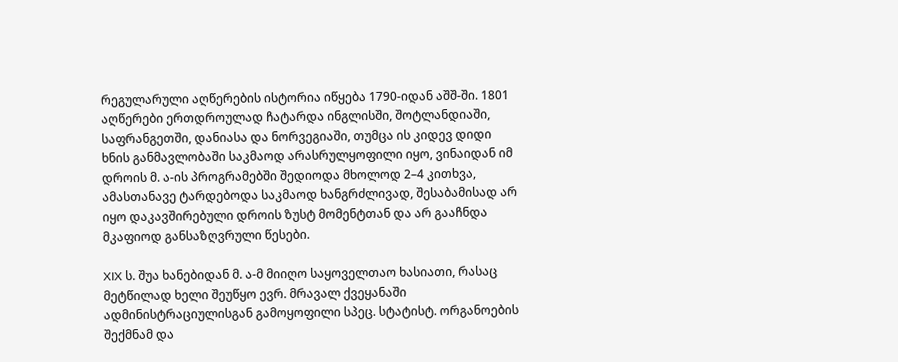რეგულარული აღწერების ისტორია იწყება 1790-იდან აშშ-ში. 1801 აღწერები ერთდროულად ჩატარდა ინგლისში, შოტლანდიაში, საფრანგეთში, დანიასა და ნორვეგიაში, თუმცა ის კიდევ დიდი ხნის განმავლობაში საკმაოდ არასრულყოფილი იყო, ვინაიდან იმ დროის მ. ა-ის პროგრამებში შედიოდა მხოლოდ 2–4 კითხვა, ამასთანავე ტარდებოდა საკმაოდ ხანგრძლივად, შესაბამისად არ იყო დაკავშირებული დროის ზუსტ მომენტთან და არ გააჩნდა მკაფიოდ განსაზღვრული წესები.

XIX ს. შუა ხანებიდან მ. ა-მ მიიღო საყოველთაო ხასიათი, რასაც მეტწილად ხელი შეუწყო ევრ. მრავალ ქვეყანაში ადმინისტრაციულისგან გამოყოფილი სპეც. სტატისტ. ორგანოების შექმნამ და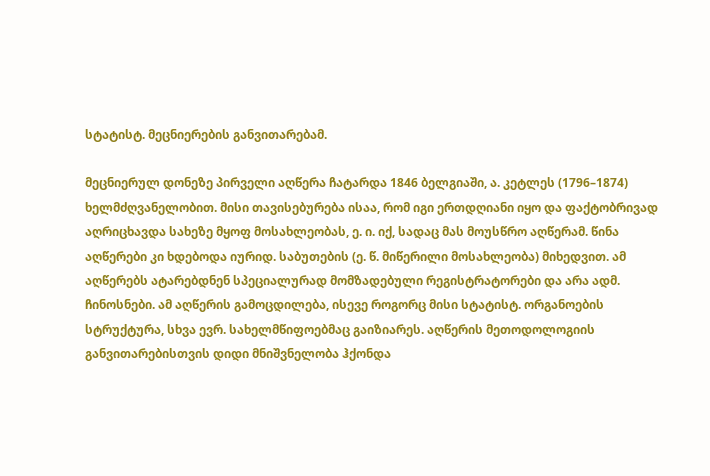სტატისტ. მეცნიერების განვითარებამ.

მეცნიერულ დონეზე პირველი აღწერა ჩატარდა 1846 ბელგიაში, ა. კეტლეს (1796–1874) ხელმძღვანელობით. მისი თავისებურება ისაა, რომ იგი ერთდღიანი იყო და ფაქტობრივად აღრიცხავდა სახეზე მყოფ მოსახლეობას, ე. ი. იქ, სადაც მას მოუსწრო აღწერამ. წინა აღწერები კი ხდებოდა იურიდ. საბუთების (ე. წ. მიწერილი მოსახლეობა) მიხედვით. ამ აღწერებს ატარებდნენ სპეციალურად მომზადებული რეგისტრატორები და არა ადმ. ჩინოსნები. ამ აღწერის გამოცდილება, ისევე როგორც მისი სტატისტ. ორგანოების სტრუქტურა, სხვა ევრ. სახელმწიფოებმაც გაიზიარეს. აღწერის მეთოდოლოგიის განვითარებისთვის დიდი მნიშვნელობა ჰქონდა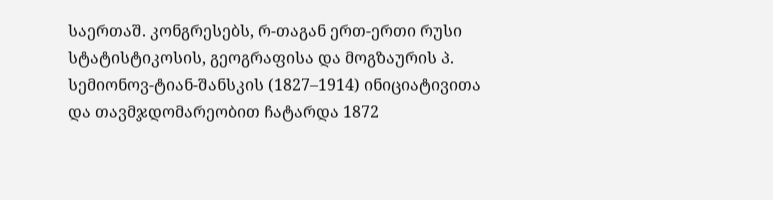საერთაშ. კონგრესებს, რ-თაგან ერთ-ერთი რუსი სტატისტიკოსის, გეოგრაფისა და მოგზაურის პ. სემიონოვ-ტიან-შანსკის (1827–1914) ინიციატივითა და თავმჯდომარეობით ჩატარდა 1872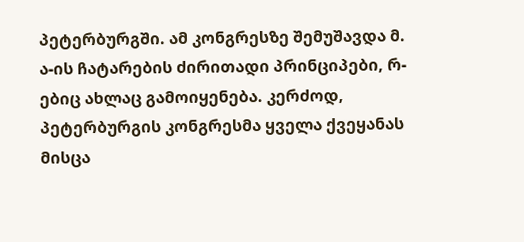პეტერბურგში. ამ კონგრესზე შემუშავდა მ. ა-ის ჩატარების ძირითადი პრინციპები, რ-ებიც ახლაც გამოიყენება. კერძოდ, პეტერბურგის კონგრესმა ყველა ქვეყანას მისცა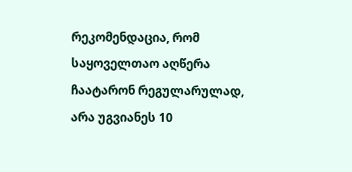რეკომენდაცია, რომ საყოველთაო აღწერა ჩაატარონ რეგულარულად, არა უგვიანეს 10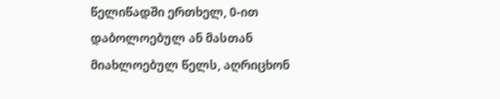წელიწადში ერთხელ, 0-ით დაბოლოებულ ან მასთან მიახლოებულ წელს, აღრიცხონ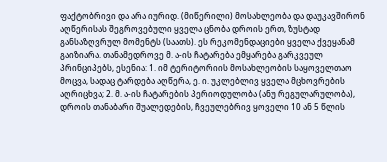ფაქტობრივი და არა იურიდ. (მიწერილი) მოსახლეობა და დაუკავშირონ აღწერისას შეგროვებული ყველა ცნობა დროის ერთ, ზუსტად განსაზღვრულ მომენტს (საათს). ეს რეკომენდაციები ყველა ქვეყანამ გაიზიარა. თანამედროვე მ. ა-ის ჩატარება ემყარება გარკვეულ პრინციპებს, ესენია: 1. იმ ტერიტორიის მოსახლეობის საყოველთაო მოცვა, სადაც ტარდება აღწერა, ე. ი. უკლებლივ ყველა მცხოვრების აღრიცხვა; 2. მ. ა-ის ჩატარების პერიოდულობა (ანუ რეგულარულობა), დროის თანაბარი შუალედების, ჩვეულებრივ ყოველი 10 ან 5 წლის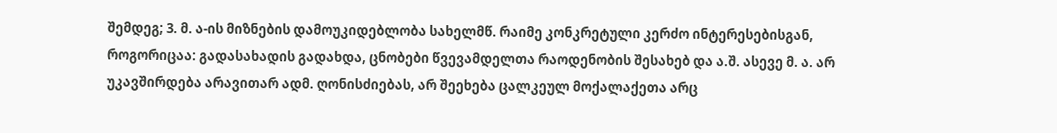შემდეგ; 3. მ. ა-ის მიზნების დამოუკიდებლობა სახელმწ. რაიმე კონკრეტული კერძო ინტერესებისგან, როგორიცაა: გადასახადის გადახდა, ცნობები წვევამდელთა რაოდენობის შესახებ და ა.შ. ასევე მ. ა. არ უკავშირდება არავითარ ადმ. ღონისძიებას, არ შეეხება ცალკეულ მოქალაქეთა არც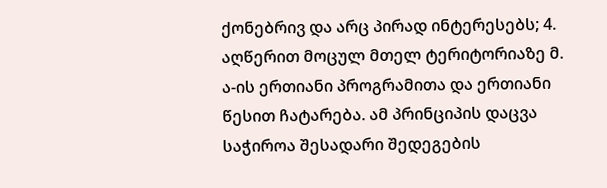ქონებრივ და არც პირად ინტერესებს; 4. აღწერით მოცულ მთელ ტერიტორიაზე მ. ა-ის ერთიანი პროგრამითა და ერთიანი წესით ჩატარება. ამ პრინციპის დაცვა საჭიროა შესადარი შედეგების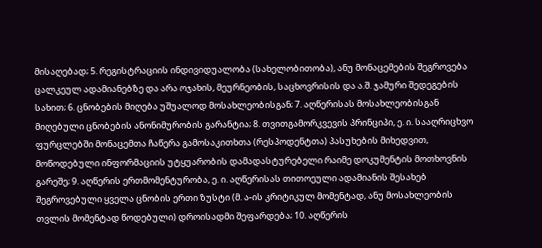მისაღებად; 5. რეგისტრაციის ინდივიდუალობა (სახელობითობა), ანუ მონაცემების შეგროვება ცალკეულ ადამიანებზე და არა ოჯახის, მეურნეობის, საცხოვრისის და ა.შ. ჯამური შედეგების სახით; 6. ცნობების მიღება უშუალოდ მოსახლეობისგან; 7. აღწერისას მოსახლეობისგან მიღებული ცნობების ანონიმურობის გარანტია; 8. თვითგამორკვევის პრინციპი, ე. ი. სააღრიცხვო ფურცლებში მონაცემთა ჩაწერა გამოსაკითხთა (რესპოდენტთა) პასუხების მიხედვით, მოწოდებული ინფორმაციის უტყუარობის დამადასტურებელი რაიმე დოკუმენტის მოთხოვნის გარეშე; 9. აღწერის ერთმომენტურობა, ე. ი. აღწერისას თითოეული ადამიანის შესახებ შეგროვებული ყველა ცნობის ერთი ზუსტი (მ. ა-ის კრიტიკულ მომენტად, ანუ მოსახლეობის თვლის მომენტად წოდებული) დროისადმი შეფარდება; 10. აღწერის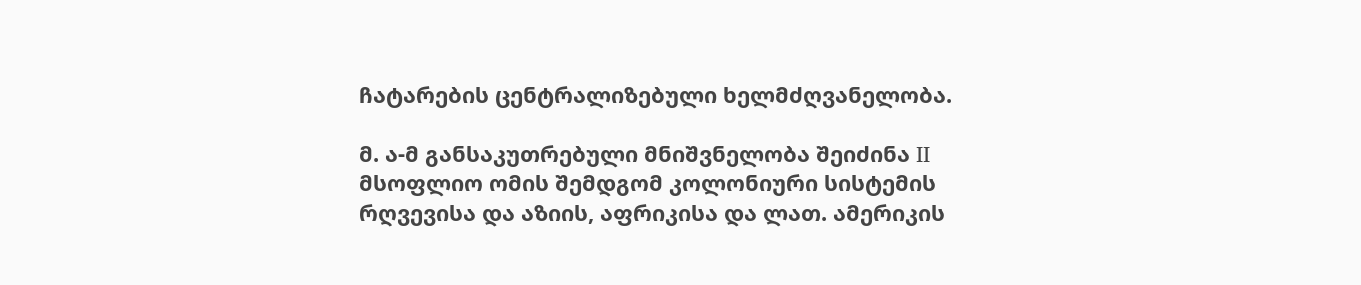ჩატარების ცენტრალიზებული ხელმძღვანელობა.

მ. ა-მ განსაკუთრებული მნიშვნელობა შეიძინა II მსოფლიო ომის შემდგომ კოლონიური სისტემის რღვევისა და აზიის, აფრიკისა და ლათ. ამერიკის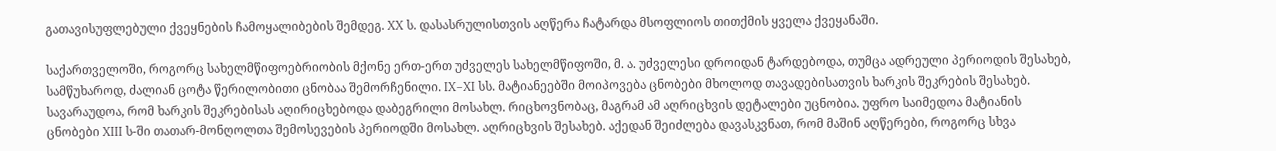გათავისუფლებული ქვეყნების ჩამოყალიბების შემდეგ. XX ს. დასასრულისთვის აღწერა ჩატარდა მსოფლიოს თითქმის ყველა ქვეყანაში.

საქართველოში, როგორც სახელმწიფოებრიობის მქონე ერთ-ერთ უძველეს სახელმწიფოში, მ. ა. უძველესი დროიდან ტარდებოდა, თუმცა ადრეული პერიოდის შესახებ, სამწუხაროდ, ძალიან ცოტა წერილობითი ცნობაა შემორჩენილი. IX–XI სს. მატიანეებში მოიპოვება ცნობები მხოლოდ თავადებისათვის ხარკის შეკრების შესახებ. სავარაუდოა, რომ ხარკის შეკრებისას აღირიცხებოდა დაბეგრილი მოსახლ. რიცხოვნობაც, მაგრამ ამ აღრიცხვის დეტალები უცნობია. უფრო საიმედოა მატიანის ცნობები XIII ს-ში თათარ-მონღოლთა შემოსევების პერიოდში მოსახლ. აღრიცხვის შესახებ. აქედან შეიძლება დავასკვნათ, რომ მაშინ აღწერები, როგორც სხვა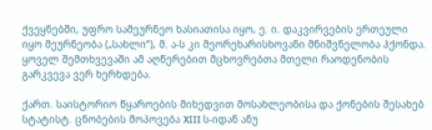ქვეყნებში, უფრო სამეურნეო ხასიათისა იყო, ე. ი. დაკვირვების ერთეული იყო მეურნეობა („სახლი“), მ. ა-ს კი მეორეხარისხოვანი მნიშვნელობა ჰქონდა. ყოველ შემთხვევაში ამ აღწერებით მცხოვრებთა მთელი რაოდენობის გარკვევა ვერ ხერხდება.

ქართ. საისტორიო წყაროების მიხედვით მოსახლეობისა და ქონების შესახებ სტატისტ. ცნობების მოპოვება XIII ს-იდან ანუ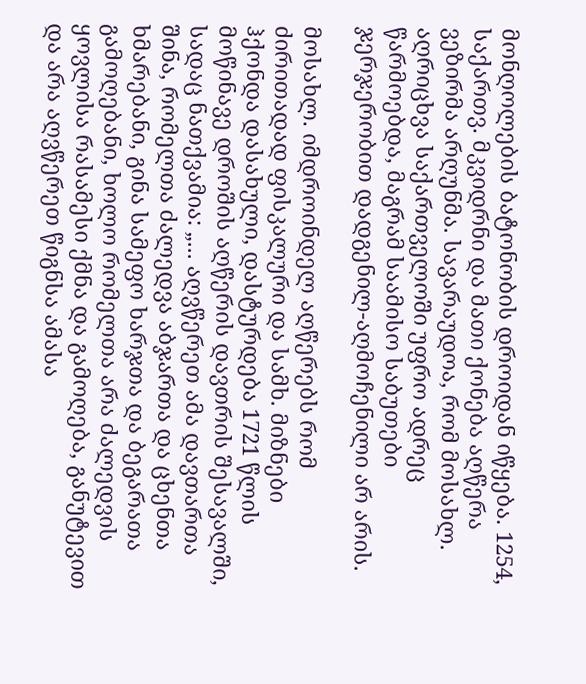მონღოლების ბატონობის დროიდან იწყება. 1254, საქართვ. მკვიდრნი და მათი ქონება აღწერა ვეზირმა არღუნმა. სავარაუდოა, რომ მოსახლ. აღრიცხვა საქართველოში უფრო ადრეც წარმოებდა, მაგრამ საამისო საბუთები ჯერჯერობით დადგენილ-აღმოჩენილი არ არის.

მოსახლ. იმდროინდელ აღწერებს რომ ძირითადად ფისკალური და სამხ. მიზნები ჰქონდა დასახული, დასტურდება 1721 წლის მოწინავე დროშის აღწერის დავთრის შესავალში, სადაც ნათქვამია: „... აღვწერეთ ამა დავთართა შინა, რომელთა ძალედვა აბჯართა და ცხენთა ხმარებანი, გინა სამეფო ხარჯთა და ბეგარათა გამოღებანი, ხოლო რომელთა არა ძალედვის ყოვლისა რასამესი ქმნა და გამოღება, განუტევით და არა აღვწერეთ წიგნსა ამასა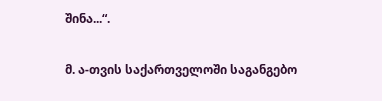შინა...“.

მ. ა-თვის საქართველოში საგანგებო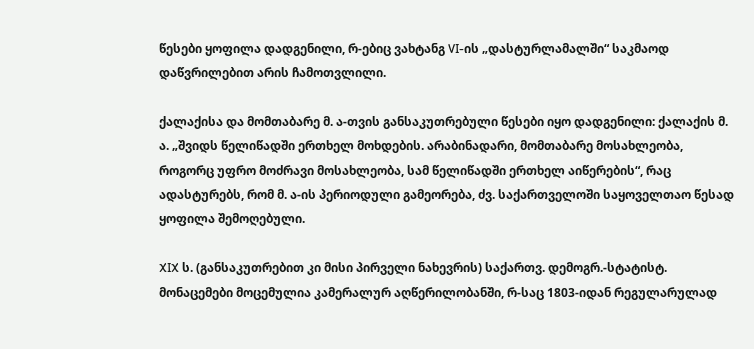წესები ყოფილა დადგენილი, რ-ებიც ვახტანგ VI-ის „დასტურლამალში“ საკმაოდ დაწვრილებით არის ჩამოთვლილი.

ქალაქისა და მომთაბარე მ. ა-თვის განსაკუთრებული წესები იყო დადგენილი: ქალაქის მ. ა. „შვიდს წელიწადში ერთხელ მოხდების. არაბინადარი, მომთაბარე მოსახლეობა, როგორც უფრო მოძრავი მოსახლეობა, სამ წელიწადში ერთხელ აიწერების“, რაც ადასტურებს, რომ მ. ა-ის პერიოდული გამეორება, ძვ. საქართველოში საყოველთაო წესად ყოფილა შემოღებული.

XIX ს. (განსაკუთრებით კი მისი პირველი ნახევრის) საქართვ. დემოგრ.-სტატისტ. მონაცემები მოცემულია კამერალურ აღწერილობანში, რ-საც 1803-იდან რეგულარულად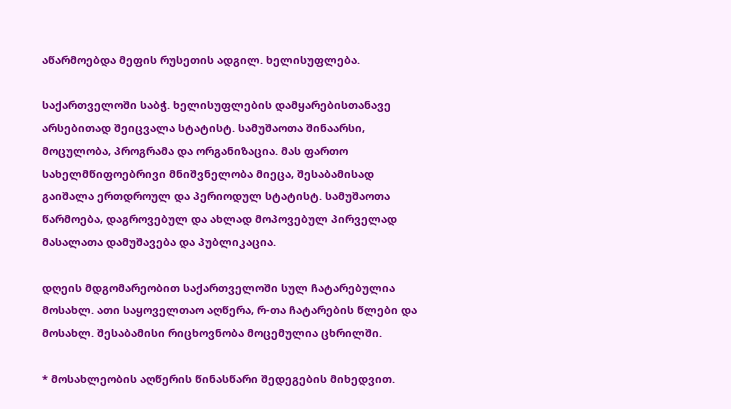აწარმოებდა მეფის რუსეთის ადგილ. ხელისუფლება.

საქართველოში საბჭ. ხელისუფლების დამყარებისთანავე არსებითად შეიცვალა სტატისტ. სამუშაოთა შინაარსი, მოცულობა, პროგრამა და ორგანიზაცია. მას ფართო სახელმწიფოებრივი მნიშვნელობა მიეცა, შესაბამისად გაიშალა ერთდროულ და პერიოდულ სტატისტ. სამუშაოთა წარმოება, დაგროვებულ და ახლად მოპოვებულ პირველად მასალათა დამუშავება და პუბლიკაცია.

დღეის მდგომარეობით საქართველოში სულ ჩატარებულია მოსახლ. ათი საყოველთაო აღწერა, რ-თა ჩატარების წლები და მოსახლ. შესაბამისი რიცხოვნობა მოცემულია ცხრილში.

* მოსახლეობის აღწერის წინასწარი შედეგების მიხედვით.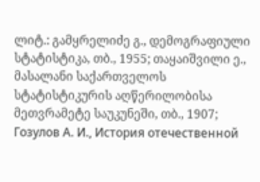ლიტ.: გამყრელიძე გ., დემოგრაფიული სტატისტიკა, თბ., 1955; თაყაიშვილი ე., მასალანი საქართველოს სტატისტიკურის აღწერილობისა მეთვრამეტე საუკუნეში, თბ., 1907; Гозулов А. И., История отечественной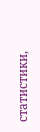статистики,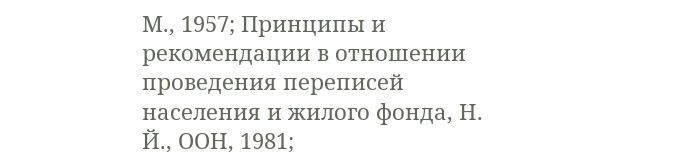М., 1957; Принципы и рекомендации в отношении проведения переписей населения и жилого фонда, Н. Й., ООН, 1981;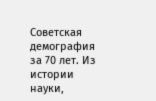Советская демография за 70 лет. Из истории науки,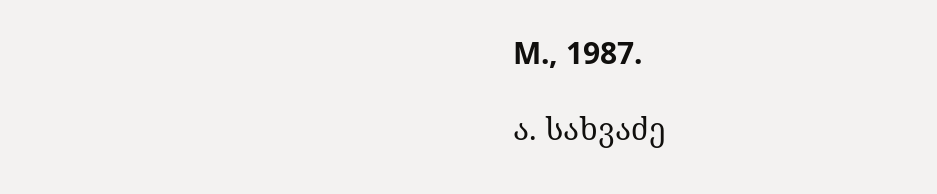М., 1987.

ა. სახვაძე